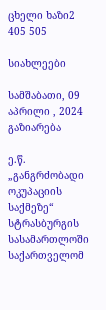ცხელი ხაზი2 405 505

სიახლეები

სამშაბათი, 09 აპრილი , 2024
გაზიარება

ე.წ. „განგრძობადი ოკუპაციის საქმეზე“ სტრასბურგის სასამართლოში საქართველომ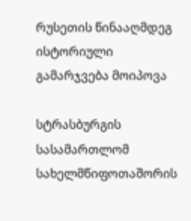რუსეთის წინააღმდეგ ისტორიული გამარჯვება მოიპოვა

სტრასბურგის სასამართლომ სახელმწიფოთაშორის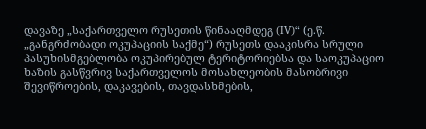დავაზე „საქართველო რუსეთის წინააღმდეგ (IV)“ (ე.წ. „განგრძობადი ოკუპაციის საქმე“) რუსეთს დააკისრა სრული პასუხისმგებლობა ოკუპირებულ ტერიტორიებსა და საოკუპაციო ხაზის გასწვრივ საქართველოს მოსახლეობის მასობრივი შევიწროების, დაკავების, თავდასხმების,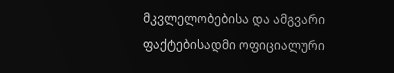მკვლელობებისა და ამგვარი ფაქტებისადმი ოფიციალური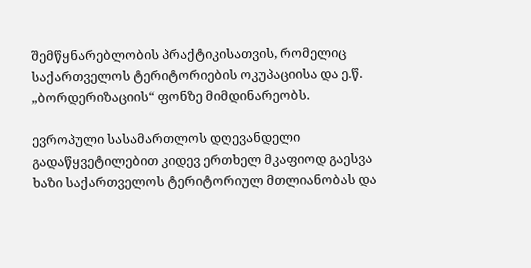შემწყნარებლობის პრაქტიკისათვის, რომელიც საქართველოს ტერიტორიების ოკუპაციისა და ე.წ. „ბორდერიზაციის“ ფონზე მიმდინარეობს.

ევროპული სასამართლოს დღევანდელი გადაწყვეტილებით კიდევ ერთხელ მკაფიოდ გაესვა ხაზი საქართველოს ტერიტორიულ მთლიანობას და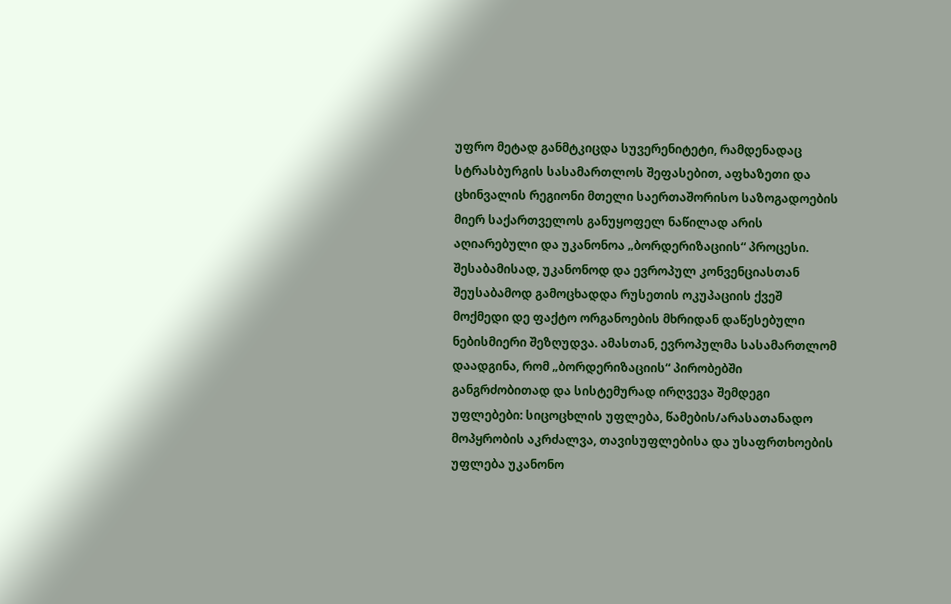უფრო მეტად განმტკიცდა სუვერენიტეტი, რამდენადაც სტრასბურგის სასამართლოს შეფასებით, აფხაზეთი და ცხინვალის რეგიონი მთელი საერთაშორისო საზოგადოების მიერ საქართველოს განუყოფელ ნაწილად არის აღიარებული და უკანონოა „ბორდერიზაციის“ პროცესი. შესაბამისად, უკანონოდ და ევროპულ კონვენციასთან შეუსაბამოდ გამოცხადდა რუსეთის ოკუპაციის ქვეშ მოქმედი დე ფაქტო ორგანოების მხრიდან დაწესებული ნებისმიერი შეზღუდვა. ამასთან, ევროპულმა სასამართლომ დაადგინა, რომ „ბორდერიზაციის“ პირობებში განგრძობითად და სისტემურად ირღვევა შემდეგი უფლებები: სიცოცხლის უფლება, წამების/არასათანადო მოპყრობის აკრძალვა, თავისუფლებისა და უსაფრთხოების უფლება უკანონო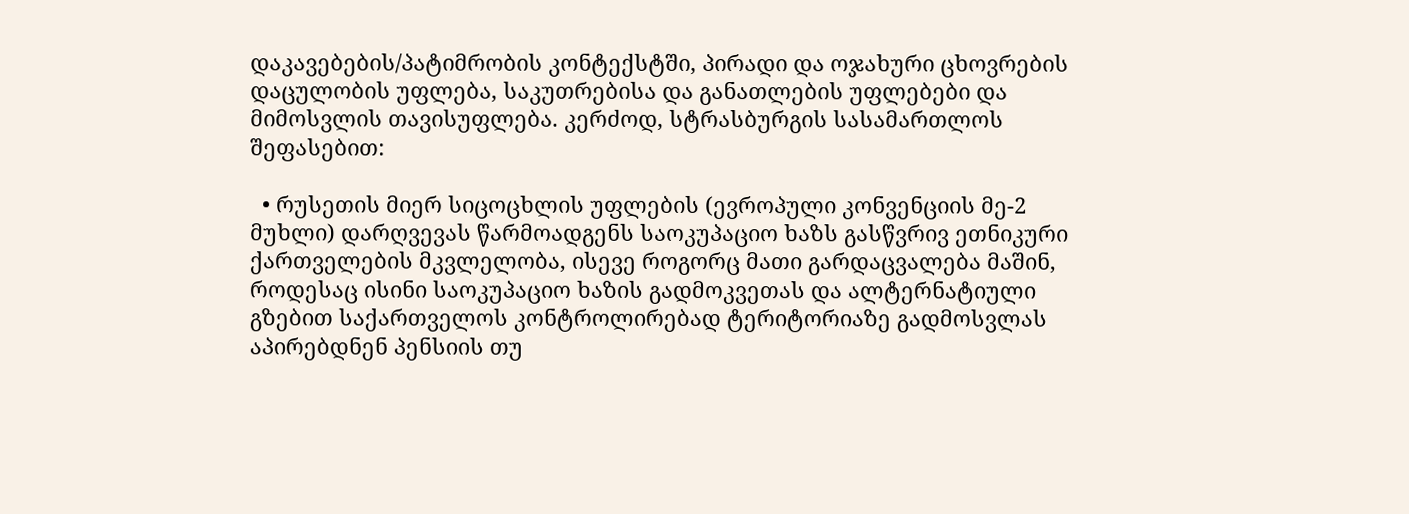დაკავებების/პატიმრობის კონტექსტში, პირადი და ოჯახური ცხოვრების დაცულობის უფლება, საკუთრებისა და განათლების უფლებები და მიმოსვლის თავისუფლება. კერძოდ, სტრასბურგის სასამართლოს შეფასებით:

  • რუსეთის მიერ სიცოცხლის უფლების (ევროპული კონვენციის მე-2 მუხლი) დარღვევას წარმოადგენს საოკუპაციო ხაზს გასწვრივ ეთნიკური ქართველების მკვლელობა, ისევე როგორც მათი გარდაცვალება მაშინ, როდესაც ისინი საოკუპაციო ხაზის გადმოკვეთას და ალტერნატიული გზებით საქართველოს კონტროლირებად ტერიტორიაზე გადმოსვლას აპირებდნენ პენსიის თუ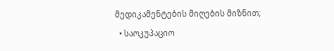მედიკამენტების მიღების მიზნით;
  • საოკუპაციო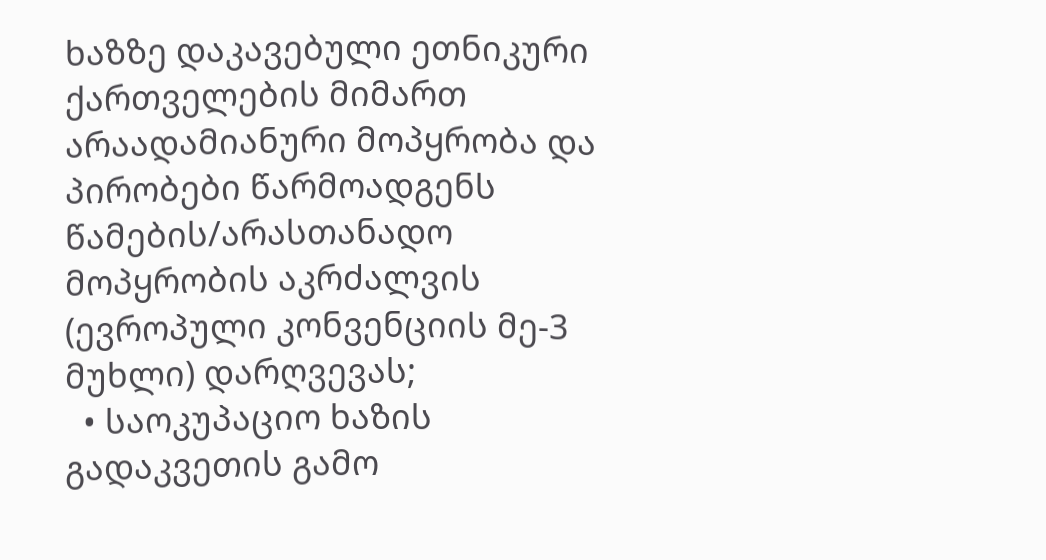ხაზზე დაკავებული ეთნიკური ქართველების მიმართ არაადამიანური მოპყრობა და პირობები წარმოადგენს წამების/არასთანადო მოპყრობის აკრძალვის (ევროპული კონვენციის მე-3 მუხლი) დარღვევას;
  • საოკუპაციო ხაზის გადაკვეთის გამო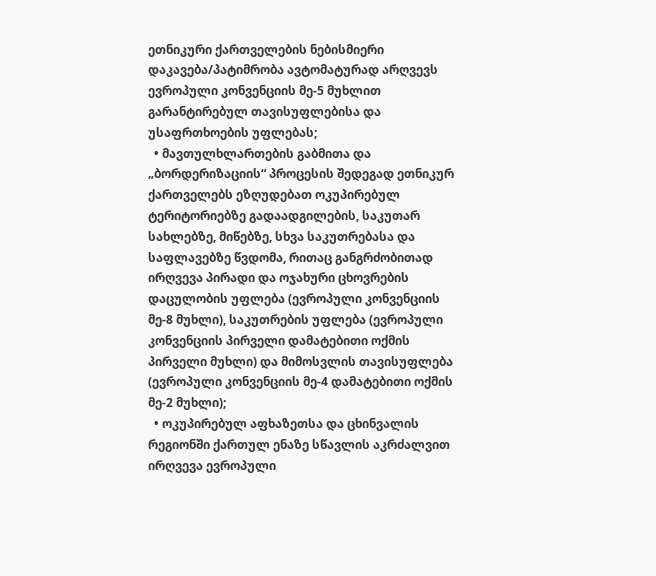ეთნიკური ქართველების ნებისმიერი დაკავება/პატიმრობა ავტომატურად არღვევს ევროპული კონვენციის მე-5 მუხლით გარანტირებულ თავისუფლებისა და უსაფრთხოების უფლებას;
  • მავთულხლართების გაბმითა და „ბორდერიზაციის“ პროცესის შედეგად ეთნიკურ ქართველებს ეზღუდებათ ოკუპირებულ ტერიტორიებზე გადაადგილების, საკუთარ სახლებზე, მიწებზე, სხვა საკუთრებასა და საფლავებზე წვდომა, რითაც განგრძობითად ირღვევა პირადი და ოჯახური ცხოვრების დაცულობის უფლება (ევროპული კონვენციის მე-8 მუხლი), საკუთრების უფლება (ევროპული კონვენციის პირველი დამატებითი ოქმის პირველი მუხლი) და მიმოსვლის თავისუფლება (ევროპული კონვენციის მე-4 დამატებითი ოქმის მე-2 მუხლი);
  • ოკუპირებულ აფხაზეთსა და ცხინვალის რეგიონში ქართულ ენაზე სწავლის აკრძალვით ირღვევა ევროპული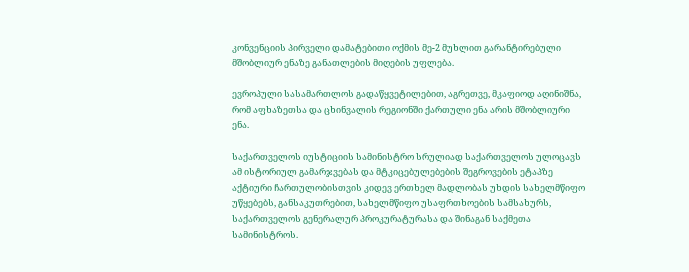კონვენციის პირველი დამატებითი ოქმის მე-2 მუხლით გარანტირებული მშობლიურ ენაზე განათლების მიღების უფლება.

ევროპული სასამართლოს გადაწყვეტილებით, აგრეთვე, მკაფიოდ აღინიშნა, რომ აფხაზეთსა და ცხინვალის რეგიონში ქართული ენა არის მშობლიური ენა.

საქართველოს იუსტიციის სამინისტრო სრულიად საქართველოს ულოცავს ამ ისტორიულ გამარჯვებას და მტკიცებულებების შეგროვების ეტაპზე აქტიური ჩართულობისთვის კიდევ ერთხელ მადლობას უხდის სახელმწიფო უწყებებს, განსაკუთრებით, სახელმწიფო უსაფრთხოების სამსახურს, საქართველოს გენერალურ პროკურატურასა და შინაგან საქმეთა სამინისტროს.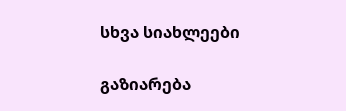სხვა სიახლეები

გაზიარება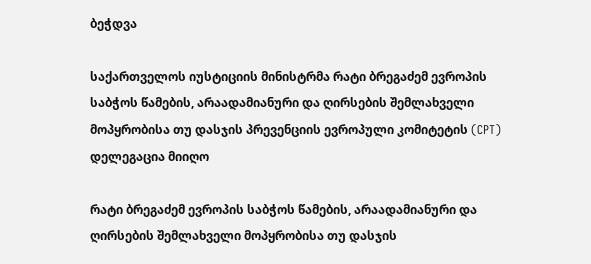ბეჭდვა

საქართველოს იუსტიციის მინისტრმა რატი ბრეგაძემ ევროპის საბჭოს წამების, არაადამიანური და ღირსების შემლახველი მოპყრობისა თუ დასჯის პრევენციის ევროპული კომიტეტის (CPT) დელეგაცია მიიღო

რატი ბრეგაძემ ევროპის საბჭოს წამების, არაადამიანური და ღირსების შემლახველი მოპყრობისა თუ დასჯის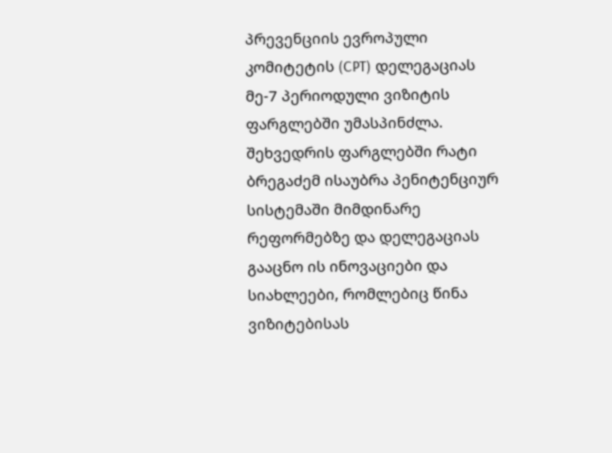პრევენციის ევროპული კომიტეტის (CPT) დელეგაციას მე-7 პერიოდული ვიზიტის ფარგლებში უმასპინძლა. შეხვედრის ფარგლებში რატი ბრეგაძემ ისაუბრა პენიტენციურ სისტემაში მიმდინარე რეფორმებზე და დელეგაციას გააცნო ის ინოვაციები და სიახლეები, რომლებიც წინა ვიზიტებისას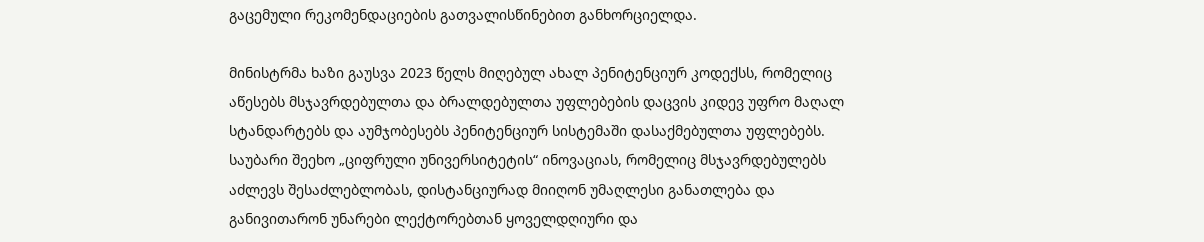გაცემული რეკომენდაციების გათვალისწინებით განხორციელდა.

მინისტრმა ხაზი გაუსვა 2023 წელს მიღებულ ახალ პენიტენციურ კოდექსს, რომელიც აწესებს მსჯავრდებულთა და ბრალდებულთა უფლებების დაცვის კიდევ უფრო მაღალ სტანდარტებს და აუმჯობესებს პენიტენციურ სისტემაში დასაქმებულთა უფლებებს. საუბარი შეეხო „ციფრული უნივერსიტეტის“ ინოვაციას, რომელიც მსჯავრდებულებს აძლევს შესაძლებლობას, დისტანციურად მიიღონ უმაღლესი განათლება და განივითარონ უნარები ლექტორებთან ყოველდღიური და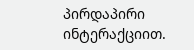პირდაპირი ინტერაქციით.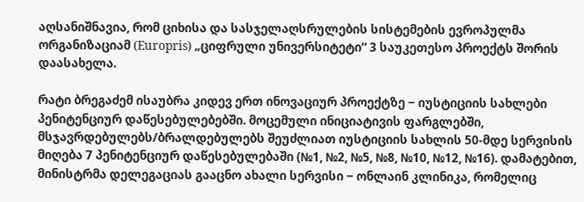აღსანიშნავია, რომ ციხისა და სასჯელაღსრულების სისტემების ევროპულმა ორგანიზაციამ (Europris) „ციფრული უნივერსიტეტი“ 3 საუკეთესო პროექტს შორის დაასახელა.

რატი ბრეგაძემ ისაუბრა კიდევ ერთ ინოვაციურ პროექტზე ‒ იუსტიციის სახლები პენიტენციურ დაწესებულებებში. მოცემული ინიციატივის ფარგლებში, მსჯავრდებულებს/ბრალდებულებს შეუძლიათ იუსტიციის სახლის 50-მდე სერვისის მიღება 7 პენიტენციურ დაწესებულებაში (№1, №2, №5, №8, №10, №12, №16). დამატებით, მინისტრმა დელეგაციას გააცნო ახალი სერვისი ‒ ონლაინ კლინიკა, რომელიც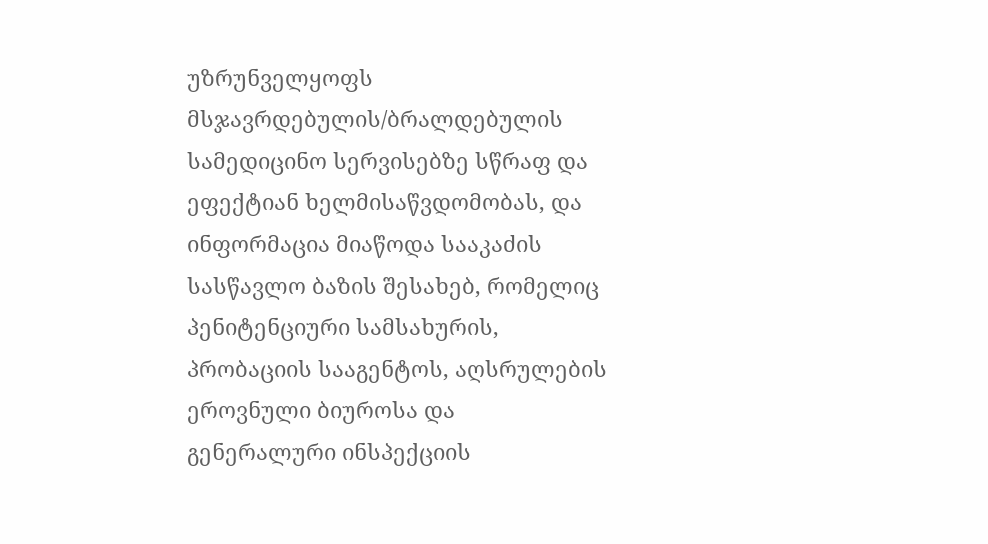უზრუნველყოფს მსჯავრდებულის/ბრალდებულის სამედიცინო სერვისებზე სწრაფ და ეფექტიან ხელმისაწვდომობას, და ინფორმაცია მიაწოდა სააკაძის სასწავლო ბაზის შესახებ, რომელიც პენიტენციური სამსახურის, პრობაციის სააგენტოს, აღსრულების ეროვნული ბიუროსა და გენერალური ინსპექციის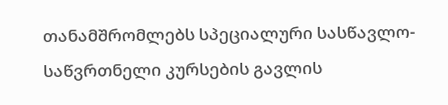თანამშრომლებს სპეციალური სასწავლო-საწვრთნელი კურსების გავლის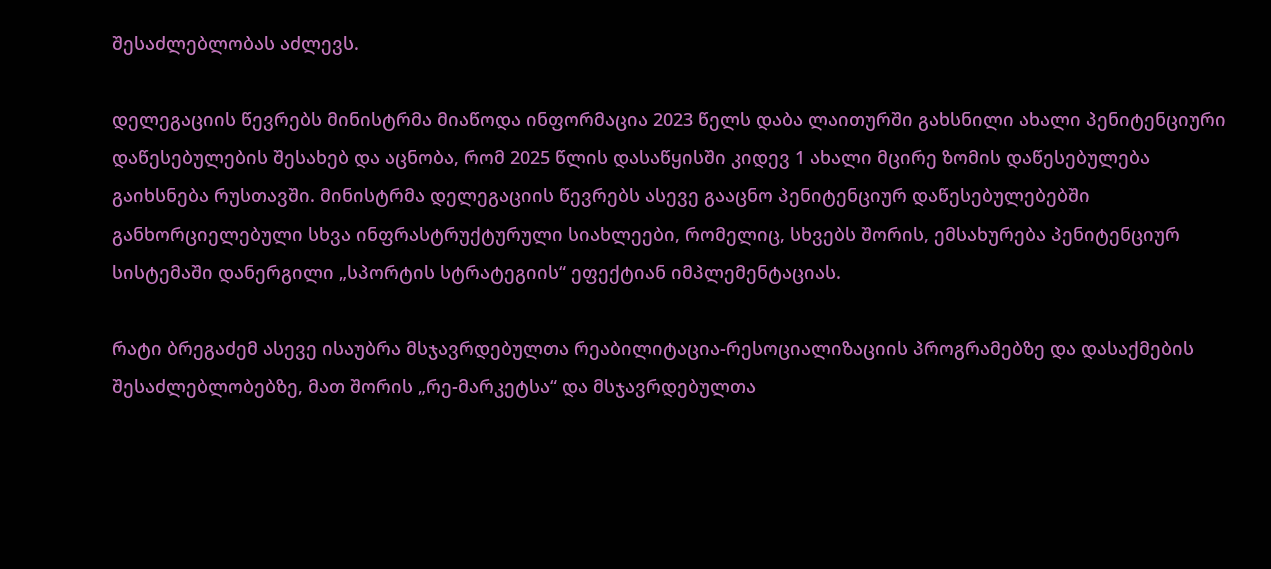შესაძლებლობას აძლევს.

დელეგაციის წევრებს მინისტრმა მიაწოდა ინფორმაცია 2023 წელს დაბა ლაითურში გახსნილი ახალი პენიტენციური დაწესებულების შესახებ და აცნობა, რომ 2025 წლის დასაწყისში კიდევ 1 ახალი მცირე ზომის დაწესებულება გაიხსნება რუსთავში. მინისტრმა დელეგაციის წევრებს ასევე გააცნო პენიტენციურ დაწესებულებებში განხორციელებული სხვა ინფრასტრუქტურული სიახლეები, რომელიც, სხვებს შორის, ემსახურება პენიტენციურ სისტემაში დანერგილი „სპორტის სტრატეგიის“ ეფექტიან იმპლემენტაციას.

რატი ბრეგაძემ ასევე ისაუბრა მსჯავრდებულთა რეაბილიტაცია-რესოციალიზაციის პროგრამებზე და დასაქმების შესაძლებლობებზე, მათ შორის „რე-მარკეტსა“ და მსჯავრდებულთა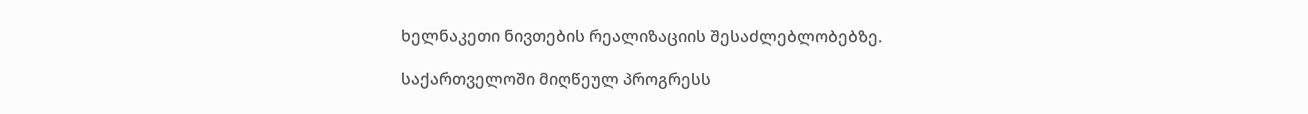ხელნაკეთი ნივთების რეალიზაციის შესაძლებლობებზე.

საქართველოში მიღწეულ პროგრესს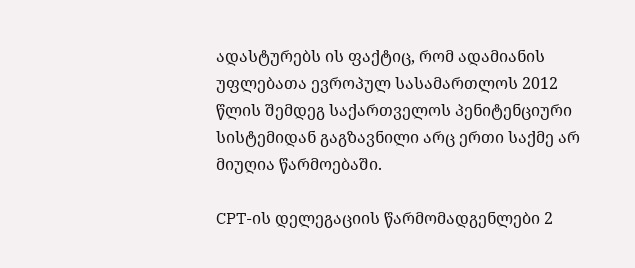ადასტურებს ის ფაქტიც, რომ ადამიანის უფლებათა ევროპულ სასამართლოს 2012 წლის შემდეგ საქართველოს პენიტენციური სისტემიდან გაგზავნილი არც ერთი საქმე არ მიუღია წარმოებაში.

CPT-ის დელეგაციის წარმომადგენლები 2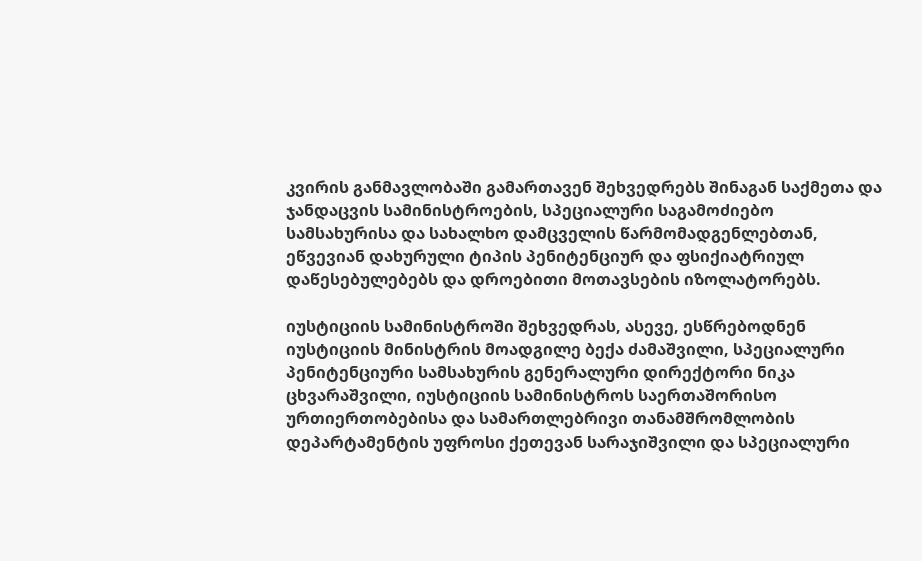კვირის განმავლობაში გამართავენ შეხვედრებს შინაგან საქმეთა და ჯანდაცვის სამინისტროების, სპეციალური საგამოძიებო სამსახურისა და სახალხო დამცველის წარმომადგენლებთან, ეწვევიან დახურული ტიპის პენიტენციურ და ფსიქიატრიულ დაწესებულებებს და დროებითი მოთავსების იზოლატორებს.

იუსტიციის სამინისტროში შეხვედრას, ასევე, ესწრებოდნენ იუსტიციის მინისტრის მოადგილე ბექა ძამაშვილი, სპეციალური პენიტენციური სამსახურის გენერალური დირექტორი ნიკა ცხვარაშვილი, იუსტიციის სამინისტროს საერთაშორისო ურთიერთობებისა და სამართლებრივი თანამშრომლობის დეპარტამენტის უფროსი ქეთევან სარაჯიშვილი და სპეციალური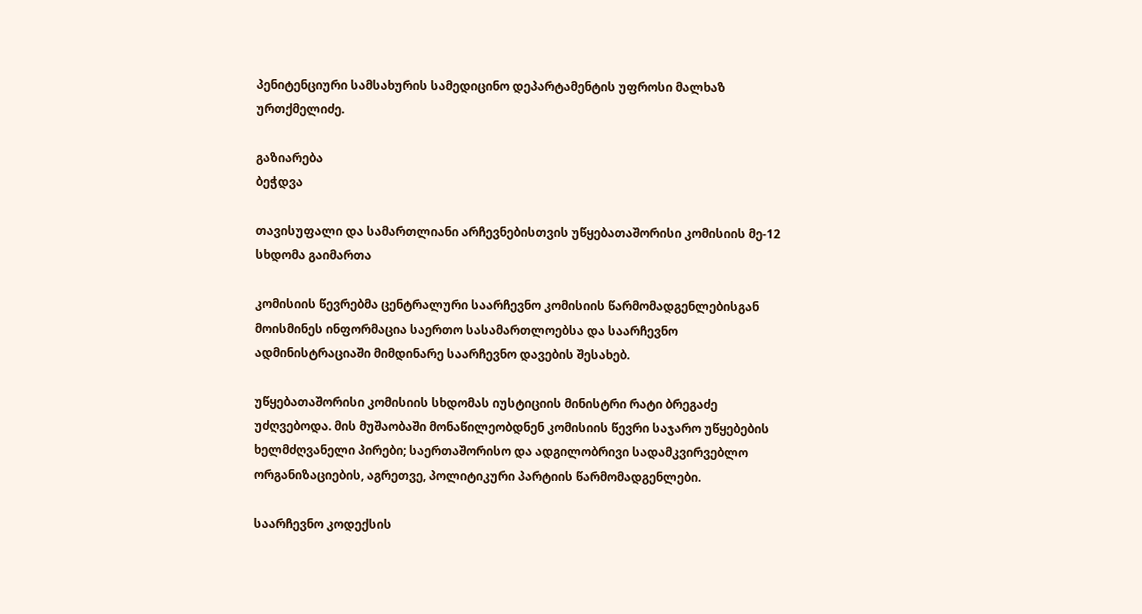პენიტენციური სამსახურის სამედიცინო დეპარტამენტის უფროსი მალხაზ ურთქმელიძე.

გაზიარება
ბეჭდვა

თავისუფალი და სამართლიანი არჩევნებისთვის უწყებათაშორისი კომისიის მე-12 სხდომა გაიმართა

კომისიის წევრებმა ცენტრალური საარჩევნო კომისიის წარმომადგენლებისგან მოისმინეს ინფორმაცია საერთო სასამართლოებსა და საარჩევნო ადმინისტრაციაში მიმდინარე საარჩევნო დავების შესახებ.

უწყებათაშორისი კომისიის სხდომას იუსტიციის მინისტრი რატი ბრეგაძე უძღვებოდა. მის მუშაობაში მონაწილეობდნენ კომისიის წევრი საჯარო უწყებების ხელმძღვანელი პირები; საერთაშორისო და ადგილობრივი სადამკვირვებლო ორგანიზაციების, აგრეთვე, პოლიტიკური პარტიის წარმომადგენლები.

საარჩევნო კოდექსის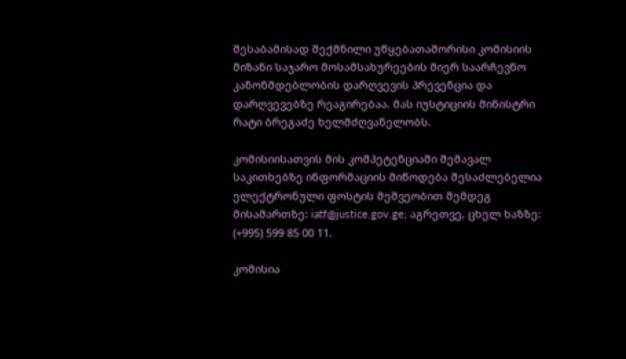შესაბამისად შექმნილი უწყებათაშორისი კომისიის მიზანი საჯარო მოსამსახურეების მიერ საარჩევნო კანონმდებლობის დარღვევის პრევენცია და დარღვევებზე რეაგირებაა. მას იუსტიციის მინისტრი რატი ბრეგაძე ხელმძღვანელობს.

კომისიისათვის მის კომპეტენციაში შემავალ საკითხებზე ინფორმაციის მიწოდება შესაძლებელია ელექტრონული ფოსტის მეშვეობით შემდეგ მისამართზე: iatf@justice.gov.ge; აგრეთვე, ცხელ ხაზზე: (+995) 599 85 00 11.

კომისია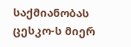საქმიანობას ცესკო-ს მიერ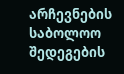არჩევნების საბოლოო შედეგების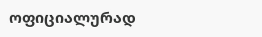ოფიციალურად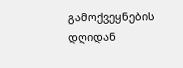გამოქვეყნების დღიდან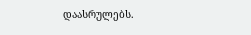დაასრულებს.